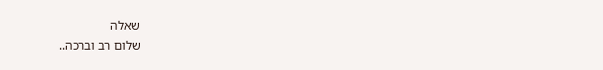שאלה
שלום רב וברכה..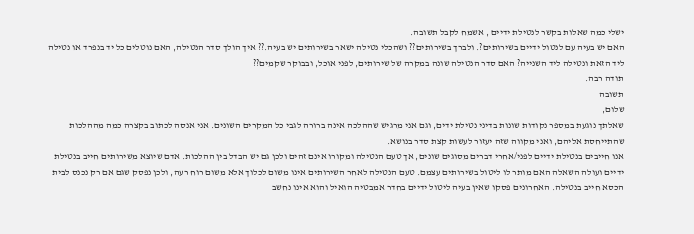ישלי כמה שאלות בקשר לנטילת ידיים , אשמח לקבל תשובה.
האם יש בעיה עם לנטול ידיים בשירותים?. ולברך בשירותים?? ושהכלי נטילה ישאר בשירותים יש בעיה.?? איך הולך סדר הנטילה, האם נוטלים כל יד בנפרד או נטילה ליד הזאת ונטילה ליד השנייה? האם סדר הנטילה שונה במקרה של שירותים, לפני אוכל, ובבוקר שקמים??
תודה רבה.
תשובה
שלום,
שאלתך נוגעת במספר נקודות שונות בדיני נטילת ידים, וגם אני מרגיש שההלכה אינה ברורה לגבי כל המקרים השונים. אני אנסה לכתוב בקצרה כמה מההלכות שהתייחסת אליהם, ואני מקווה שזה יעזור לעשות קצת סדר בנושא.
אנו חייבים בנטילת ידיים לפני/אחרי דברים מסוגים שונים, אך טעם הנטילה ומקורו אינם זהים ולכן גם יש הבדל בין ההלכות. אדם שיוצא משירותים חייב בנטילת ידיים ועולה השאלה האם מותר לו ליטול בשירותים עצמם. טעם הנטילה לאחר השירותים אינו משום לכלוך אלא משום רוח רעה, ולכן נפסק שגם אם רק נכנס לבית הכסא חייב בנטילה. האחרונים פסקו שאין בעיה ליטול ידיים בחדר אמבטיה הואיל והוא אינו נחשב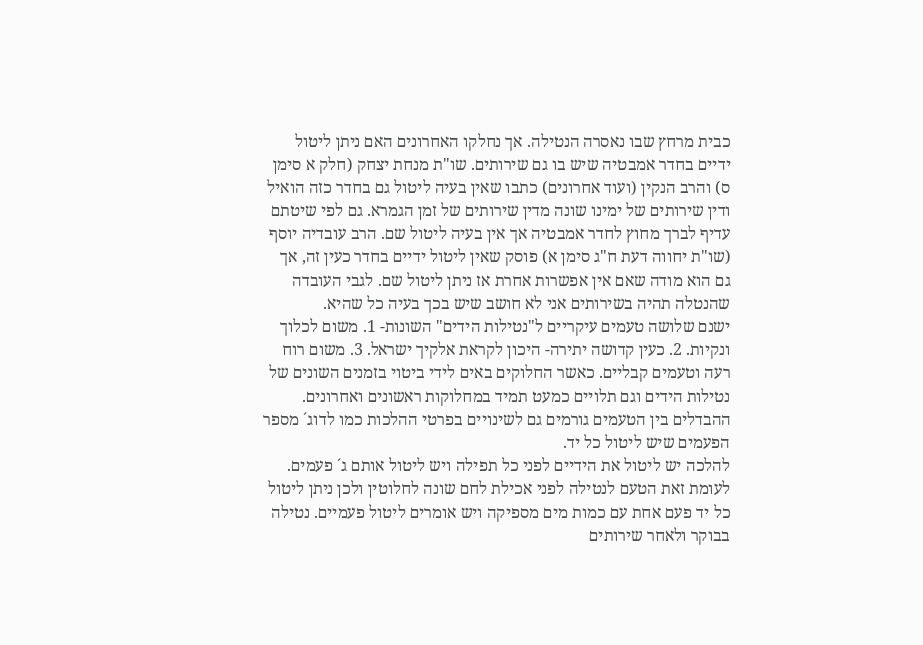כבית מרחץ שבו נאסרה הנטילה. אך נחלקו האחרונים האם ניתן ליטול ידיים בחדר אמבטיה שיש בו גם שירותים. שו"ת מנחת יצחק (חלק א סימן ס) והרב הנקין (ועוד אחרונים) כתבו שאין בעיה ליטול גם בחדר כזה הואיל ודין שירותים של ימינו שונה מדין שירותים של זמן הגמרא. גם לפי שיטתם עדיף לברך מחוץ לחדר אמבטיה אך אין בעיה ליטול שם. הרב עובדיה יוסף (שו"ת יחווה דעת ח"ג סימן א) פוסק שאין ליטול ידיים בחדר כעין זה, אך גם הוא מודה שאם אין אפשרות אחרת אז ניתן ליטול שם. לגבי העובדה שהנטלה תהיה בשירותים אני לא חושב שיש בכך בעיה כל שהיא.
ישנם שלושה טעמים עיקריים ל"נטילות הידים" השונות- 1. משום לכלוך ונקיות. 2. כעין קדושה יתירה- היכון לקראת אלקיך ישראל. 3. משום רוח רעה וטעמים קבליים. כאשר החלוקים באים לידי ביטוי בזמנים השונים של נטילות הידים וגם תלויים כמעט תמיד במחלוקות ראשונים ואחרונים. ההבדלים בין הטעמים גורמים גם לשינויים בפרטי ההלכות כמו לדוג´ מספר הפעמים שיש ליטול כל יד.
להלכה יש ליטול את הידיים לפני כל תפילה ויש ליטול אותם ג´ פעמים. לעומת זאת הטעם לנטילה לפני אכילת לחם שונה לחלוטין ולכן ניתן ליטול כל יד פעם אחת עם כמות מים מספיקה ויש אומרים ליטול פעמיים. נטילה בבוקר ולאחר שירותים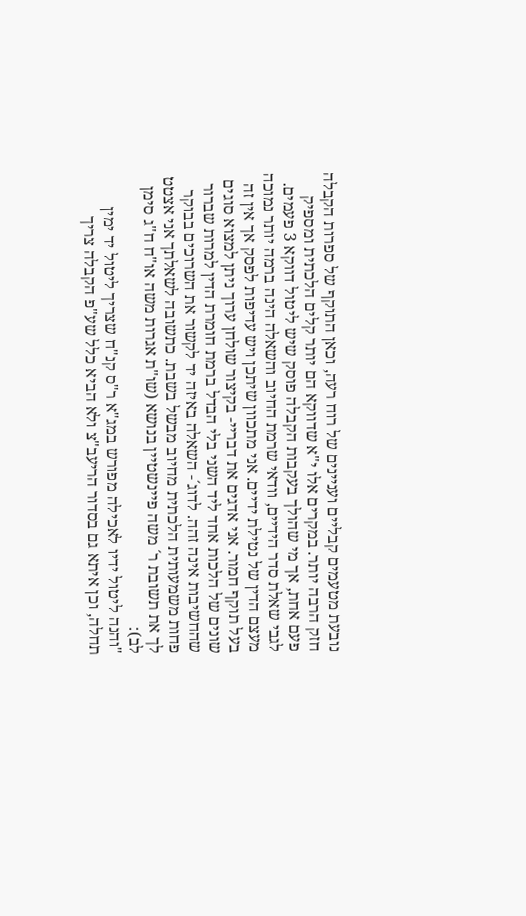נובעת מטעמים קבליים ועניינים של רוח רעה, וכאן התוקף של ספרות הקבלה חזק הרבה יותר. במקרים אלו י"א שדווקא הם יותר קלים הלכתית ומספיק פעם אחת, אך מי שהולך בעקבות הקבלה פוסק שיש ליטול דווקא 3 פעמים.
לגבי שאלת סדר הידיים, וודאי שרמת החיוב והשאלה הינה ברמה יותר נמוכה מעצם הדין של נטילת ידיים. אני מתכוון שיתכן ויש עדיפות לפסק אך אין זה בעל תוקף חמור. אני אדגים את דבריי- בקיצור שולחן ערוך ניתן למצוא סוגים שונים של הלכות אחד ליד השני בלי הבדל ברמת חומרת הדין למרות שברור שהחשיבות אינה זהה. לדוג´- השאלה באיזה יד לקשור את השרוכים בבוקר פחות משמעותית הלכתית מחיוב מבשל בשבת. כתשובה לשאלתך אני אצטט לך את תשובת ר´ משה פיינשטיין בנושא (שו"ת אגרות משה או"ח ח"ג סימן לב):
"והנה ליטול ידיו לאכילה מפורש במג"א ר"ס קנ"ח שצריך ליטול יד ימין תחלה, וכן איתא גם בסדור הריעב"צ ולא הביא כלל שע"פ הקבלה צריך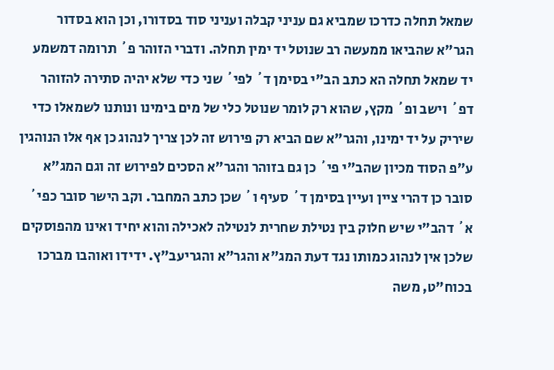שמאל תחלה כדרכו שמביא גם עניני קבלה ועניני סוד בסדורו, וכן הוא בסדור הגר"א שהביאו ממעשה רב שנוטל יד ימין תחלה. ודברי הזוהר פ´ תרומה דמשמע יד שמאל תחלה הא כתב הב"י בסימן ד´ לפי´ שני כדי שלא יהיה סתירה להזוהר דפ´ וישב ופ´ מקץ, שהוא רק לומר שנוטל כלי של מים בימינו ונותנו לשמאלו כדי שיריק על יד ימינו, והגר"א שם הביא רק פירוש זה לכן צריך לנהוג כן אף אלו הנוהגין ע"פ הסוד מכיון שהב"י פי´ כן גם בזוהר והגר"א הסכים לפירוש זה וגם המג"א סובר כן דהרי ציין ועיין בסימן ד´ סעיף ו´ שכן כתב המחבר. וקב הישר סובר כפי´ א´ דהב"י שיש חלוק בין נטילת שחרית לנטילה לאכילה והוא יחיד ואינו מהפוסקים שלכן אין לנהוג כמותו נגד דעת המג"א והגר"א והגריעב"ץ. ידידו ואוהבו מברכו בכוח"ט, משה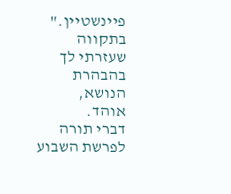פיינשטיין."
בתקווה שעזרתי לך בהבהרת הנושא,
אוהד.
דברי תורה לפרשת השבוע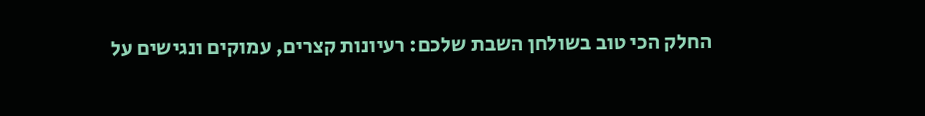החלק הכי טוב בשולחן השבת שלכם: רעיונות קצרים, עמוקים ונגישים על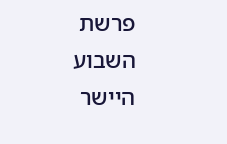פרשת השבוע היישר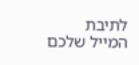לתיבת המייל שלכם